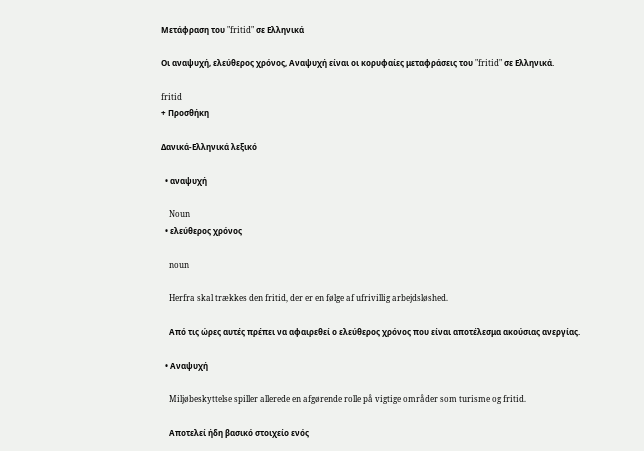Μετάφραση του "fritid" σε Ελληνικά

Οι αναψυχή, ελεύθερος χρόνος, Αναψυχή είναι οι κορυφαίες μεταφράσεις του "fritid" σε Ελληνικά.

fritid
+ Προσθήκη

Δανικά-Ελληνικά λεξικό

  • αναψυχή

    Noun
  • ελεύθερος χρόνος

    noun

    Herfra skal trækkes den fritid, der er en følge af ufrivillig arbejdsløshed.

    Από τις ώρες αυτές πρέπει να αφαιρεθεί ο ελεύθερος χρόνος που είναι αποτέλεσμα ακούσιας ανεργίας.

  • Αναψυχή

    Miljøbeskyttelse spiller allerede en afgørende rolle på vigtige områder som turisme og fritid.

    Αποτελεί ήδη βασικό στοιχείο ενός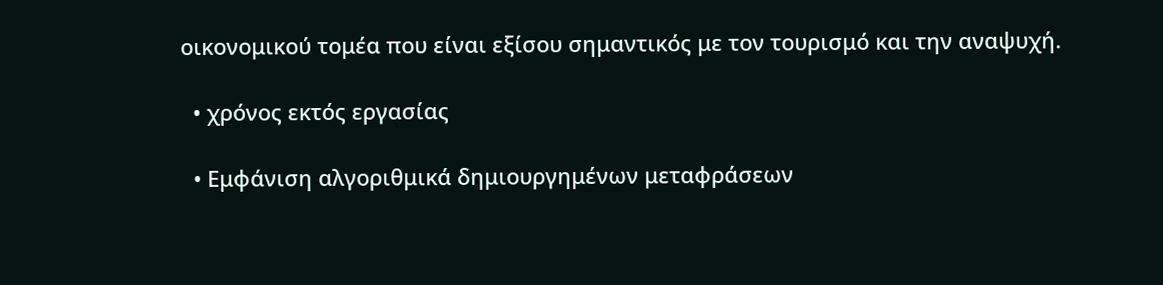οικονομικού τομέα που είναι εξίσου σημαντικός με τον τουρισμό και την αναψυχή.

  • χρόνος εκτός εργασίας

  • Εμφάνιση αλγοριθμικά δημιουργημένων μεταφράσεων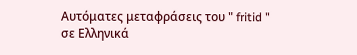Αυτόματες μεταφράσεις του " fritid " σε Ελληνικά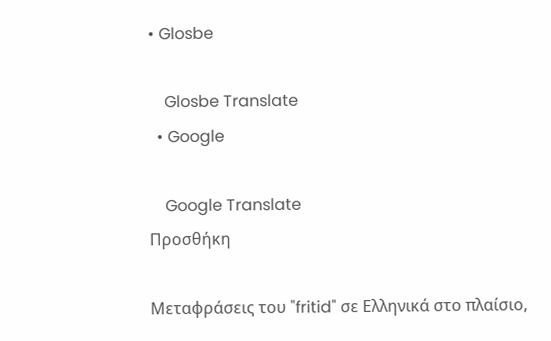• Glosbe

    Glosbe Translate
  • Google

    Google Translate
Προσθήκη

Μεταφράσεις του "fritid" σε Ελληνικά στο πλαίσιο,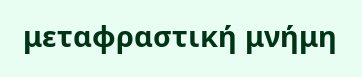μεταφραστική μνήμη